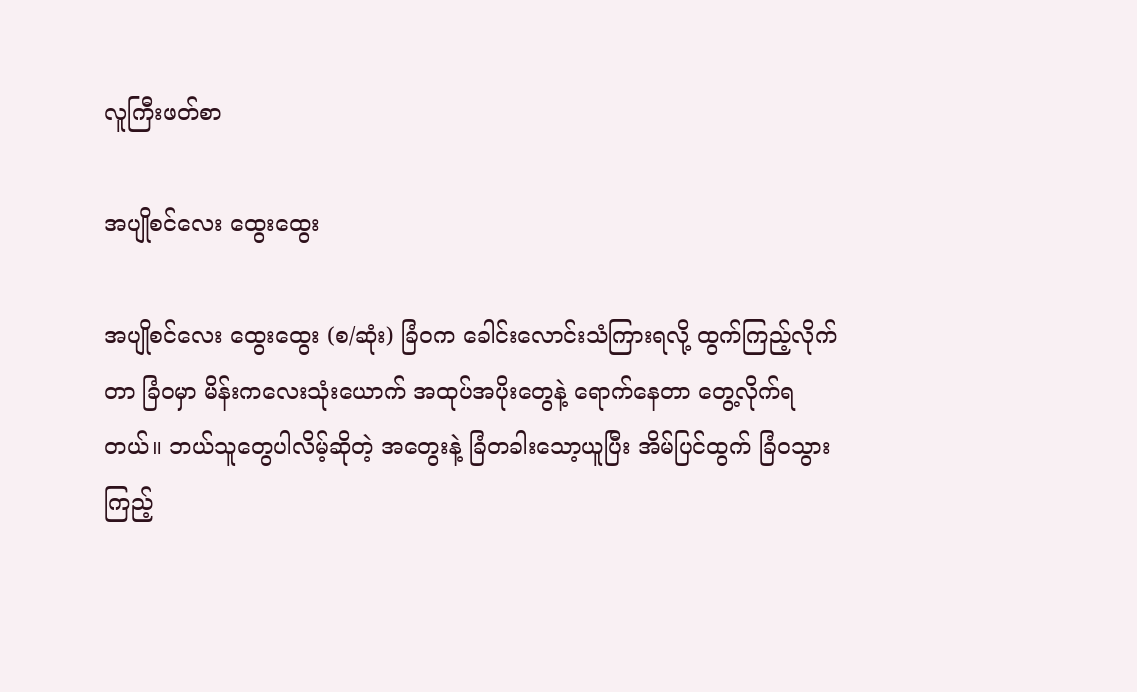လူကြီးဖတ်စာ

အပျိုစင်လေး ထွေးထွေး

အပျိုစင်လေး ထွေးထွေး (စ/ဆုံး) ခြံဝက ခေါင်းလောင်းသံကြားရလို့ ထွက်ကြည့်လိုက်တာ ခြံဝမှာ မိန်းကလေးသုံးယောက် အထုပ်အပိုးတွေနဲ့ ရောက်နေတာ တွေ့လိုက်ရတယ်။ ဘယ်သူတွေပါလိမ့်ဆိုတဲ့ အတွေးနဲ့ ခြံတခါးသော့ယူပြီး အိမ်ပြင်ထွက် ခြံဝသွားကြည့်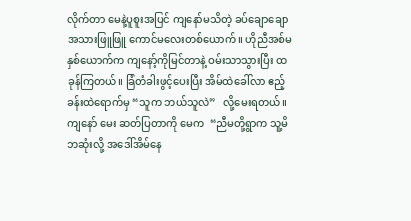လိုက်တာ မေနဲ့ပူစူးအပြင် ကျနော်မသိတဲ့ ခပ်ချောချော အသားဖြူဖြူ ကောင်မလေးတစ်ယောက်။ ဟိုညီအစ်မနှစ်ယောက်က ကျနော့်ကိုမြင်တာနဲ့ ဝမ်းသာသွားပြီး ထခုန်ကြတယ်။ ခြံတံခါးဖွင့်ပေးပြီး အိမ်ထဲခေါ်လာ ဧည့်ခန်းထဲရောက်မှ “သူက ဘယ်သူလဲ”   လို့မေးရတယ်။ ကျနော် မေး ဆတ်ပြတာကို မေက  “ညီမတို့ရွာက သူ့မိဘဆုံးလို့ အဒေါ်အိမ်နေ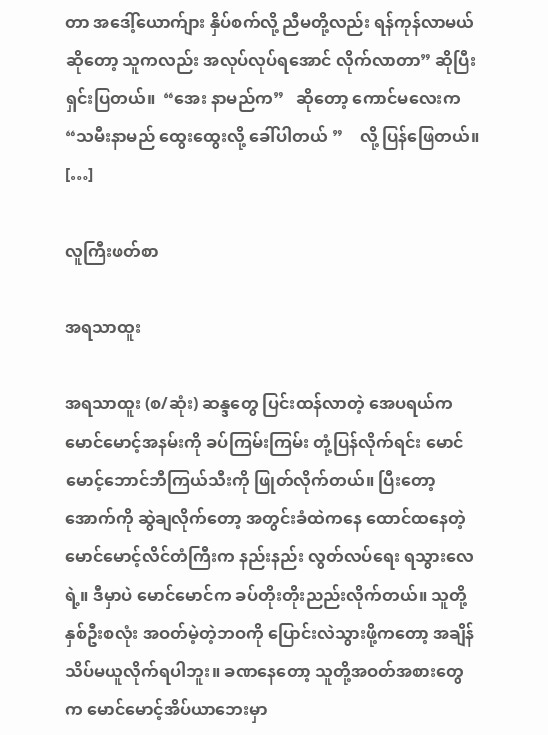တာ အဒေါ့်ယောက်ျား နှိပ်စက်လို့ ညီမတို့လည်း ရန်ကုန်လာမယ်  ဆိုတော့ သူကလည်း အလုပ်လုပ်ရအောင် လိုက်လာတာ” ဆိုပြီးရှင်းပြတယ်။  “အေး နာမည်က”   ဆိုတော့ ကောင်မလေးက “သမီးနာမည် ထွေးထွေးလို့ ခေါ်ပါတယ် ”    လို့ ပြန်ဖြေတယ်။ […]

လူကြီးဖတ်စာ

အရသာထူး

အရသာထူး (စ/ဆုံး) ဆန္ဒတွေ ပြင်းထန်လာတဲ့ အေပရယ်က မောင်မောင့်အနမ်းကို ခပ်ကြမ်းကြမ်း တုံ့ပြန်လိုက်ရင်း မောင်မောင့်ဘောင်ဘီကြယ်သီးကို ဖြုတ်လိုက်တယ်။ ပြီးတော့ အောက်ကို ဆွဲချလိုက်တော့ အတွင်းခံထဲကနေ ထောင်ထနေတဲ့ မောင်မောင့်လိင်တံကြီးက နည်းနည်း လွတ်လပ်ရေး ရသွားလေရဲ့။ ဒီမှာပဲ မောင်မောင်က ခပ်တိုးတိုးညည်းလိုက်တယ်။ သူတို့နှစ်ဦးစလုံး အဝတ်မဲ့တဲ့ဘဝကို ပြောင်းလဲသွားဖို့ကတော့ အချိန်သိပ်မယူလိုက်ရပါဘူး။ ခဏနေတော့ သူတို့အဝတ်အစားတွေက မောင်မောင့်အိပ်ယာဘေးမှာ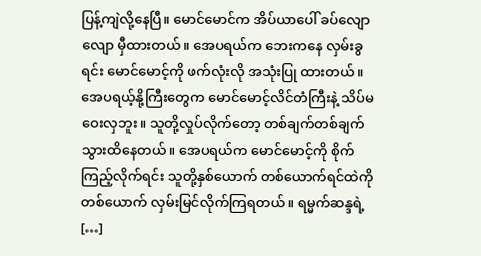ပြန့်ကျဲလို့နေပြီ။ မောင်မောင်က အိပ်ယာပေါ် ခပ်လျောလျော မှီထားတယ်။ အေပရယ်က ဘေးကနေ လှမ်းခွရင်း မောင်မောင့်ကို ဖက်လုံးလို အသုံးပြု ထားတယ်။ အေပရယ့်နို့ကြီးတွေက မောင်မောင့်လိင်တံကြီးနဲ့ သိပ်မဝေးလှဘူး။ သူတို့လှုပ်လိုက်တော့ တစ်ချက်တစ်ချက် သွားထိနေတယ်။ အေပရယ်က မောင်မောင့်ကို စိုက်ကြည့်လိုက်ရင်း သူတို့နှစ်ယောက် တစ်ယောက်ရင်ထဲကို တစ်ယောက် လှမ်းမြင်လိုက်ကြရတယ်။ ရမ္မက်ဆန္ဒရဲ့ […]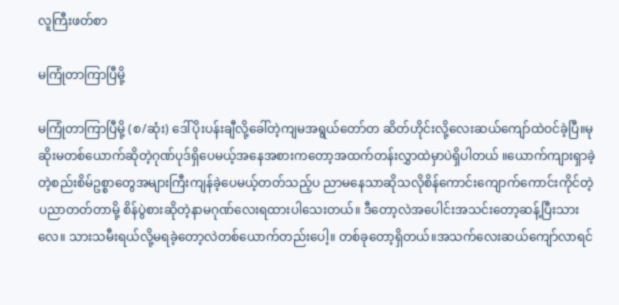လူကြီးဖတ်စာ

မကြုံတာကြာပြီမို့

မကြုံတာကြာပြီမို့ (စ/ဆုံး) ဒေါ်ပိုးပန်းချီလို့ခေါ်တဲ့ကျမအရွယ်တော်တ ဆိတ်ဟိုင်းလို့လေးဆယ်ကျော်ထဲဝင်ခဲ့ပြီ။မု ဆိုးမတစ်ယောက်ဆိုတဲ့ဂုဏ်ပုဒ်ရှိပေမယ့်အနေအစားကတော့အထက်တန်းလွှာထဲမှာပဲရှိပါတယ် ။ယောက်ကျားရှာခဲ့တဲ့စည်းစိမ်ဥစ္စာတွေအများကြီးကျန်ခဲ့ပေမယ့်တတ်သည့်ပ ညာမနေသာဆိုသလိုစိန်ကောင်းကျောက်ကောင်းကိုင်တဲ့ပညာတတ်တာမို့ စိန်ပွဲစားဆိုတဲ့နာမဂုဏ်လေးရထားပါသေးတယ်။ ဒီတော့လဲအပေါင်းအသင်းတော့ဆန့်ပြီးသားလေ။ သားသမီးရယ်လို့မရခဲ့တော့လဲတစ်ယောက်တည်းပေါ့။ တစ်ခုတော့ရှိတယ်။အသက်လေးဆယ်ကျော်လာရင်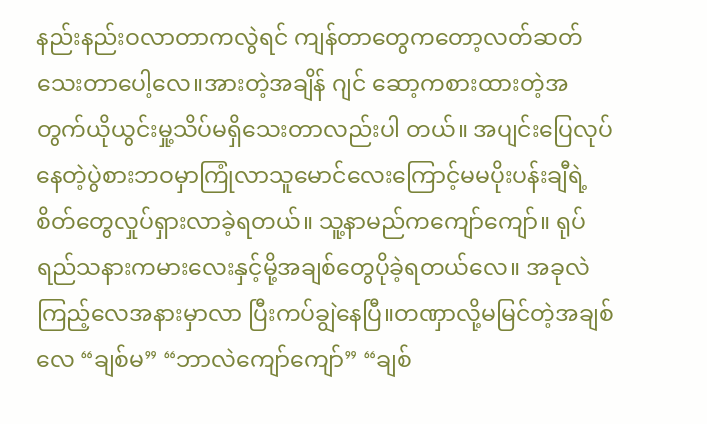နည်းနည်းဝလာတာကလွဲရင် ကျန်တာတွေကတော့လတ်ဆတ်သေးတာပေါ့လေ။အားတဲ့အချိန် ဂျင် ဆော့ကစားထားတဲ့အ တွက်ယိုယွင်းမှု့သိပ်မရှိသေးတာလည်းပါ တယ်။ အပျင်းပြေလုပ်နေတဲ့ပွဲစားဘဝမှာကြုံလာသူမောင်လေးကြောင့်မမပိုးပန်းချီရဲ့စိတ်တွေလှုပ်ရှားလာခဲ့ရတယ်။ သူ့နာမည်ကကျော်ကျော်။ ရုပ်ရည်သနားကမားလေးနှင့်မို့အချစ်တွေပိုခဲ့ရတယ်လေ။ အခုလဲကြည့်လေအနားမှာလာ ပြီးကပ်ချွဲနေပြီ။တဏှာလို့မမြင်တဲ့အချစ်လေ “ချစ်မ” “ဘာလဲကျော်ကျော်” “ချစ်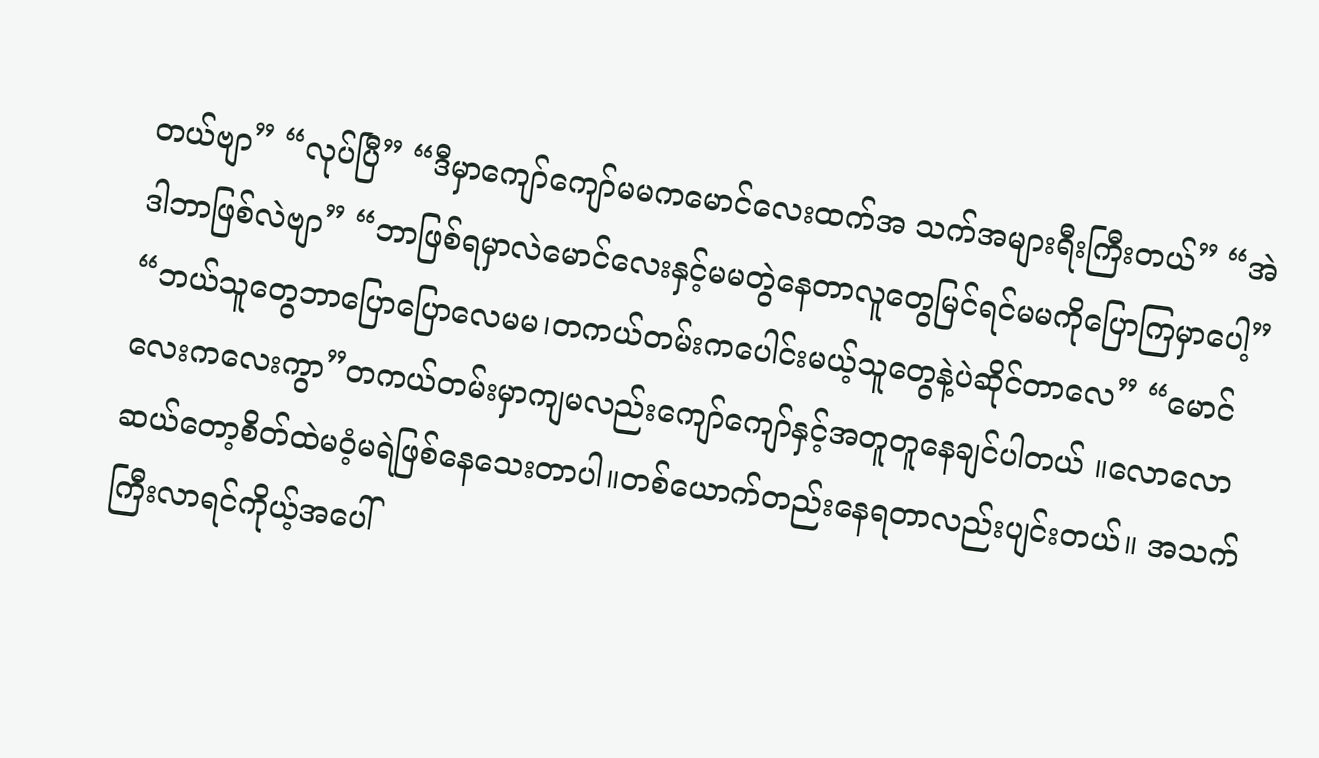တယ်ဗျာ” “လုပ်ပြီ” “ဒီမှာကျော်ကျော်မမကမောင်လေးထက်အ သက်အများရီးကြီးတယ်” “အဲဒါဘာဖြစ်လဲဗျာ” “ဘာဖြစ်ရမှာလဲမောင်လေးနှင့်မမတွဲနေတာလူတွေမြင်ရင်မမကိုပြောကြမှာပေါ့” “ဘယ်သူတွေဘာပြောပြောလေမမ၊တကယ်တမ်းကပေါင်းမယ့်သူတွေနဲ့ပဲဆိုင်တာလေ” “မောင်လေးကလေးကွာ”တကယ်တမ်းမှာကျမလည်းကျော်ကျော်နှင့်အတူတူနေချင်ပါတယ် ။လောလောဆယ်တော့စိတ်ထဲမဝံ့မရဲဖြစ်နေသေးတာပါ။တစ်ယောက်တည်းနေရတာလည်းပျင်းတယ်။ အသက်ကြီးလာရင်ကိုယ့်အပေါ်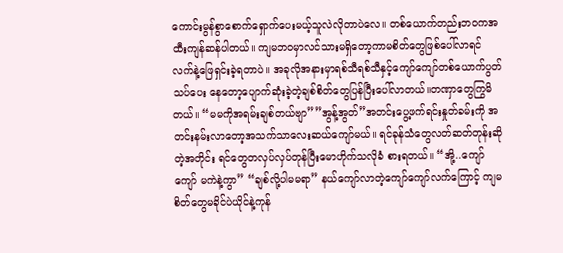ကောင်းမွန်စွာစောက်ရှောက်ပေးမယ့်သူလဲလိုတာပဲလေ။ တစ်ယောက်တည်းဘဝကအထီးကျန်ဆန်ပါတယ်။ ကျမဘဝမှာလင်သားမရှိတော့ကာမစိတ်တွေဖြစ်ပေါ်လာရင်လက်နဲ့ဖြေရှင်းခဲ့ရတာပဲ။ အခုလိုအနားမှာရစ်သီရစ်သီနှင့်ကျော်ကျော်တစ်ယောက်ပွတ်သပ်ပေး နေတော့ပျောက်ဆုံးခဲ့တဲ့ချစ်စိတ်တွေပြန်ပြီးပေါ်လာတယ်။တဏှာတွေကြွမိတယ်။ “မမကိုအရမ်းချစ်တယ်ဗျာ””အွန့်အွတ်”အတင်းပွေ့ဖက်ရင်းနှုတ်ခမ်းကို အတင်းနမ်းလာတော့အသက်သာလေးဆယ်ကျော်မယ်။ ရင်ခုန်သံတွေလတ်ဆတ်တုန်းဆိုတဲ့အတိုင်း ရင်တွေတလှပ်လှပ်တုန်ပြီးမောဟိုက်သလိုခံ စားရတယ်။ “အို့..ကျော်ကျော် မကဲနဲ့ကွာ” “ချစ်လို့ပါမမရာ” နယ်ကျော်လာတဲ့ကျော်ကျော်လက်ကြောင့် ကျမစိတ်တွေမခိုင်ပဲယိုင်နဲ့ကုန်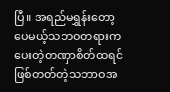ပြီ။ အရည်မရွှန်းတော့ပေမယ့်သဘဝတရားကပေးတဲ့တဏှာစိတ်ထရင်ဖြစ်တတ်တဲ့သဘာဝအ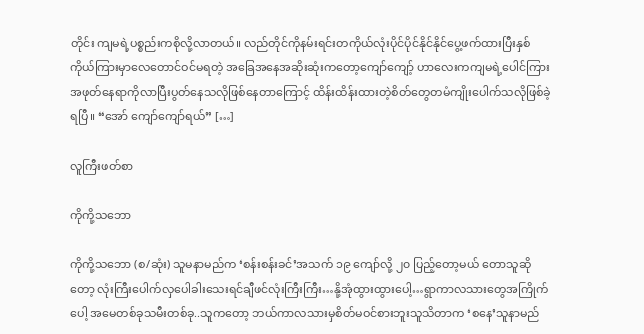တိုင်း ကျမရဲ့ပစ္စည်းကစိုလို့လာတယ်။ လည်တိုင်ကိုနမ်းရင်းတကိုယ်လုံးပိုင်ပိုင်နိုင်နိုင်ပွေ့ဖက်ထားပြီးနှစ်ကိုယ်ကြားမှာလေတောင်ဝင်မရတဲ့ အခြေအနေအဆိုးဆုံးကတော့ကျော်ကျော့် ဟာလေးကကျမရဲ့ပေါင်ကြားအဖုတ်နေရာကိုလာပြီးပွတ်နေသလိုဖြစ်နေတာကြောင့် ထိန်းထိန်းထားတဲ့စိတ်တွေတမံကျိုးပေါက်သလိုဖြစ်ခဲ့ရပြီ။ “အော် ကျော်ကျော်ရယ်” […]

လူကြီးဖတ်စာ

ကိုကို့သဘော

ကိုကို့သဘော (စ/ဆုံး) သူမနာမည်က ‘စန်းစန်းခင်’အသက် ၁၉ ကျော်လို့ ၂၀ ပြည့်တော့မယ် တောသူဆိုတော့ လုံးကြီးပေါက်လှပေါခါးသေးရင်ချီဖင်လုံးကြီးကြီး…နို့အုံထွားထွားပေါ့…ရွာကာလသားတွေအကြိုက်ပေါ့ အမေတစ်ခုသမီးတစ်ခု..သူကတော့ ဘယ်ကာလသားမှစိတ်မဝင်စားဘူးသူသိတာက ‘စနေ’သူနာမည်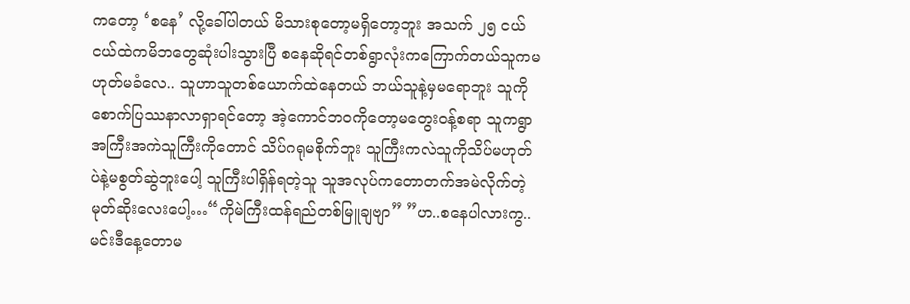ကတော့ ‘စနေ’ လို့ခေါ်ပါတယ် မိသားစုတော့မရှိတော့ဘူး အသက် ၂၅ ငယ်ငယ်ထဲကမိဘတွေဆုံးပါးသွားပြီ စနေဆိုရင်တစ်ရွာလုံးကကြောက်တယ်သူကမဟုတ်မခံလေ.. သူဟာသူတစ်ယောက်ထဲနေတယ် ဘယ်သူနဲ့မှမရောဘူး သူကိုစောက်ပြဿနာလာရှာရင်တော့ အဲ့ကောင်ဘဝကိုတော့မတွေးဝန့်စရာ သူကရွာအကြီးအကဲသူကြီးကိုတောင် သိပ်ဂရုမစိုက်ဘူး သူကြီးကလဲသူကိုသိပ်မဟုတ်ပဲနဲ့မစွတ်ဆွဲဘူးပေါ့ သူကြီးပါရှိန်ရတဲ့သူ သူအလုပ်ကတောတက်အမဲလိုက်တဲ့မုတ်ဆိုးလေးပေါ့…“ကိုမဲကြီးထန်ရည်တစ်မြူချဗျာ” ”ဟ..စနေပါလားကွ..မင်းဒီနေ့တောမ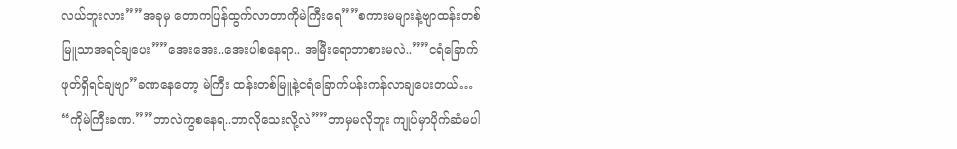လယ်ဘူးလား””အခုမှ တောကပြန်ထွက်လာတာကိုမဲကြီးရေ””စကားမများနဲ့ဗျာထန်းတစ်မြူသာအရင်ချပေး””အေးအေး..အေးပါစနေရာ.. အမြီးရောဘာစားမလဲ..””ငရံခြောက်ဖုတ်ရှိရင်ချဗျာ”ခဏနေတော့ မဲကြီး ထန်းတစ်မြူနဲ့ငရံခြောက်ပန်းကန်လာချပေးတယ်… “ကိုမဲကြီးခဏ.””ဘာလဲကွစနေရ..ဘာလိုသေးလို့လဲ””ဘာမှမလိုဘူး ကျုပ်မှာပိုက်ဆံမပါ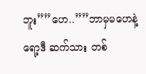ဘူး””ဟေ..””ဘာမှမဟေနဲ့ ရော့ဒီ ဆက်သား တစ်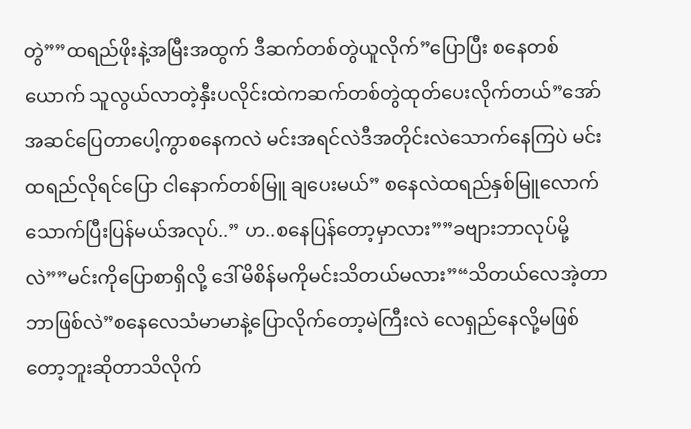တွဲ””ထရည်ဖိုးနဲ့အမြီးအထွက် ဒီဆက်တစ်တွဲယူလိုက်”ပြောပြီး စနေတစ်ယောက် သူလွယ်လာတဲ့နှီးပလိုင်းထဲကဆက်တစ်တွဲထုတ်ပေးလိုက်တယ်”အော်အဆင်ပြေတာပေါ့ကွာစနေကလဲ မင်းအရင်လဲဒီအတိုင်းလဲသောက်နေကြပဲ မင်းထရည်လိုရင်ပြော ငါနောက်တစ်မြူ ချပေးမယ်” စနေလဲထရည်နှစ်မြူလောက်သောက်ပြီးပြန်မယ်အလုပ်..” ဟ..စနေပြန်တော့မှာလား””ခဗျားဘာလုပ်မို့လဲ””မင်းကိုပြောစာရှိလို့ ဒေါ်မိစိန်မကိုမင်းသိတယ်မလား”“သိတယ်လေအဲ့တာဘာဖြစ်လဲ”စနေလေသံမာမာနဲ့ပြောလိုက်တော့မဲကြီးလဲ လေရှည်နေလို့မဖြစ်တော့ဘူးဆိုတာသိလိုက်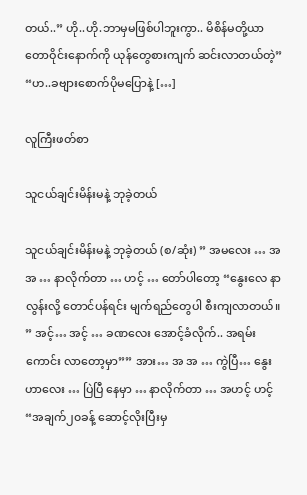တယ်..” ဟို..ဟို.ဘာမှမဖြစ်ပါဘူးကွာ.. မိစိန်မတို့ယာတောဝိုင်းနောက်ကို ယုန်တွေစားကျက် ဆင်းလာတယ်တဲ့” “ဟ..ခဗျားစောက်ပိုမပြောနဲ့ […]

လူကြီးဖတ်စာ

သူငယ်ချင်းမိန်းမနဲ့ ဘုခဲ့တယ်

သူငယ်ချင်းမိန်းမနဲ့ ဘုခဲ့တယ် (စ/ဆုံး) ” အမလေး … အအ … နာလိုက်တာ … ဟင့် … တော်ပါတော့ “နွေးလေ နာလွန်းလို့ တောင်ပန်ရင်း မျက်ရည်တွေပါ စီးကျလာတယ်။ ” အင့်… အင့် … ခဏလေး အောင့်ခံလိုက်.. အရမ်းကောင်း လာတော့မှာ”” အား… အ အ … ကွဲပြီ… နွေးဟာလေး … ပြဲပြီ နေမှာ … နာလိုက်တာ … အဟင့် ဟင့် “အချက်၂၀ခန့် ဆောင့်လိုးပြီးမှ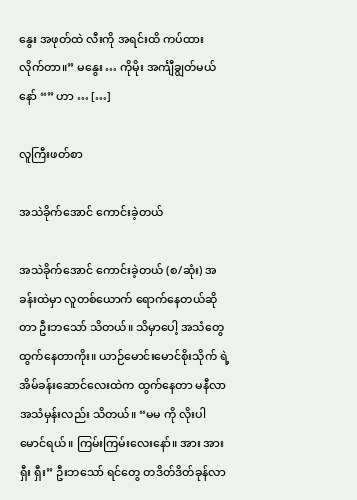နွေး အဖုတ်ထဲ လီးကို အရင်းထိ ကပ်ထား လိုက်တာ။” မနွေး … ကိုမိုး အင်္ကျီချွတ်မယ်နော် “” ဟာ … […]

လူကြီးဖတ်စာ

အသဲခိုက်အောင် ကောင်းခဲ့တယ်

အသဲခိုက်အောင် ကောင်းခဲ့တယ် (စ/ဆုံး) အခန်းထဲမှာ လူတစ်ယောက် ရောက်နေတယ်ဆိုတာ ဦးဘသော် သိတယ်။ သိမှာပေါ့ အသံတွေ ထွက်နေတာကိုး။ ယာဉ်မောင်းမောင်စိုးသိုက် ရဲ့ အိမ်ခန်းဆောင်လေးထဲက ထွက်နေတာ မနီလာ အသံမှန်းလည်း သိတယ်။ “မမ ကို လိုးပါ မောင်ရယ်။ ကြမ်းကြမ်းလေးနော်။ အား အား ရှီး ရှီး” ဦးဘသော် ရင်တွေ တဒိတ်ဒိတ်ခုန်လာ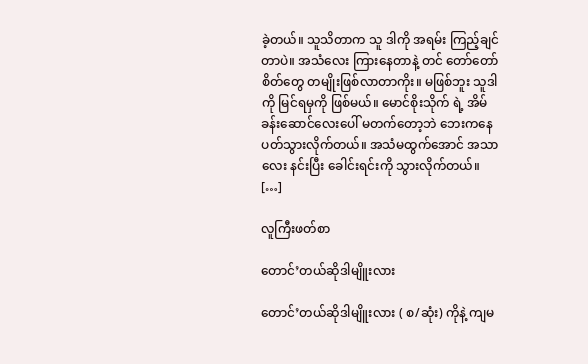ခဲ့တယ်။ သူသိတာက သူ ဒါကို အရမ်း ကြည့်ချင်တာပဲ။ အသံလေး ကြားနေတာနဲ့ တင် တော်တော်စိတ်တွေ တမျိုးဖြစ်လာတာကိုး။ မဖြစ်ဘူး သူဒါကို မြင်ရမှကို ဖြစ်မယ်။ မောင်စိုးသိုက် ရဲ့ အိမ်ခန်းဆောင်လေးပေါ် မတက်တော့ဘဲ ဘေးကနေ ပတ်သွားလိုက်တယ်။ အသံမထွက်အောင် အသာလေး နင်းပြီး ခေါင်းရင်းကို သွားလိုက်တယ်။ […]

လူကြီးဖတ်စာ

တောင်’တယ်ဆိုဒါမျိူးလား

တောင်’တယ်ဆိုဒါမျိူးလား ( စ/ဆုံး) ကိုနဲ့ ကျမ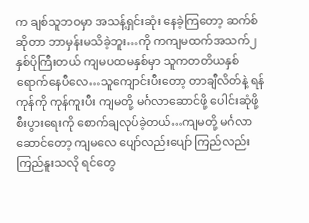က ချစ်သူဘဝမှာ အသန့်ရှင်းဆုံး နေခဲ့ကြတော့ ဆက်စ်ဆိုတာ ဘာမှန်းမသိခဲ့ဘူး…ကို ကကျမထက်အသက်၂နှစ်ပိုကြီးတယ် ကျမပထမနှစ်မှာ သူကတတိယနှစ်ရောက်နေပီလေ…သူကျောင်းပီးတော့ တာချီလိတ်နဲ့ ရန်ကုန်ကို ကုန်ကူးပီး ကျမတို့ မင်္ဂလာဆောင်ဖို့ ပေါင်းဆုံဖို့ စီးပွားရေးကို စောက်ချလုပ်ခဲ့တယ်…ကျမတို့ မင်္ဂလာဆောင်တော့ ကျမလေ ပျော်လည်းပျော် ကြည်လည်းကြည်နူးသလို ရင်တွေ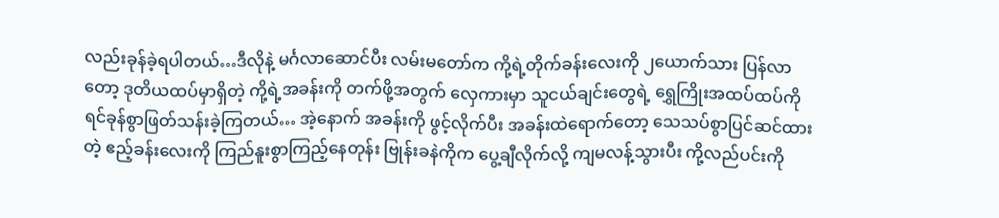လည်းခုန်ခဲ့ရပါတယ်…ဒီလိုနဲ့ မင်္ဂလာဆောင်ပီး လမ်းမတော်က ကို့ရဲ့တိုက်ခန်းလေးကို ၂ယောက်သား ပြန်လာတော့ ဒုတိယထပ်မှာရှိတဲ့ ကို့ရဲ့အခန်းကို တက်ဖို့အတွက် လှေကားမှာ သူငယ်ချင်းတွေရဲ့ ရွှေကြိုးအထပ်ထပ်ကို ရင်ခုန်စွာဖြတ်သန်းခဲ့ကြတယ်… အဲ့နောက် အခန်းကို ဖွင့်လိုက်ပီး အခန်းထဲရောက်တော့ သေသပ်စွာပြင်ဆင်ထားတဲ့ ဧည့်ခန်းလေးကို ကြည်နူးစွာကြည့်နေတုန်း ဗြုန်းခနဲကိုက ပွေ့ချီလိုက်လို့ ကျမလန့်သွားပီး ကို့လည်ပင်းကို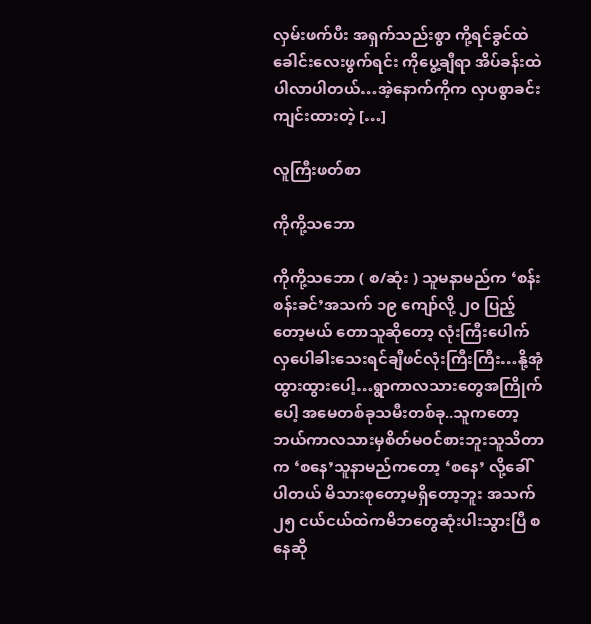လှမ်းဖက်ပီး အရှက်သည်းစွာ ကို့ရင်ခွင်ထဲ ခေါင်းလေးဖွက်ရင်း ကိုပွေ့ချီရာ အိပ်ခန်းထဲပါလာပါတယ်…အဲ့နောက်ကိုက လှပစွာခင်းကျင်းထားတဲ့ […]

လူကြီးဖတ်စာ

ကိုကို့သဘော

ကိုကို့သဘော ( စ/ဆုံး ) သူမနာမည်က ‘စန်းစန်းခင်’အသက် ၁၉ ကျော်လို့ ၂၀ ပြည့်တော့မယ် တောသူဆိုတော့ လုံးကြီးပေါက်လှပေါခါးသေးရင်ချီဖင်လုံးကြီးကြီး…နို့အုံထွားထွားပေါ့…ရွာကာလသားတွေအကြိုက်ပေါ့ အမေတစ်ခုသမီးတစ်ခု..သူကတော့ ဘယ်ကာလသားမှစိတ်မဝင်စားဘူးသူသိတာက ‘စနေ’သူနာမည်ကတော့ ‘စနေ’ လို့ခေါ်ပါတယ် မိသားစုတော့မရှိတော့ဘူး အသက် ၂၅ ငယ်ငယ်ထဲကမိဘတွေဆုံးပါးသွားပြီ စနေဆို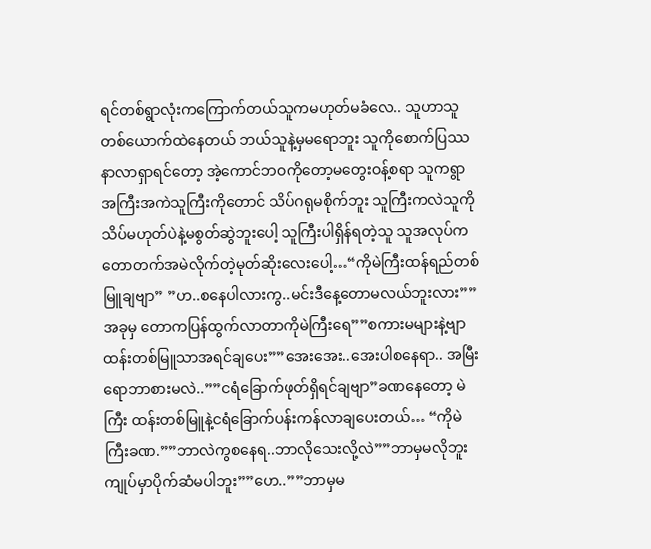ရင်တစ်ရွာလုံးကကြောက်တယ်သူကမဟုတ်မခံလေ.. သူဟာသူတစ်ယောက်ထဲနေတယ် ဘယ်သူနဲ့မှမရောဘူး သူကိုစောက်ပြဿနာလာရှာရင်တော့ အဲ့ကောင်ဘဝကိုတော့မတွေးဝန့်စရာ သူကရွာအကြီးအကဲသူကြီးကိုတောင် သိပ်ဂရုမစိုက်ဘူး သူကြီးကလဲသူကိုသိပ်မဟုတ်ပဲနဲ့မစွတ်ဆွဲဘူးပေါ့ သူကြီးပါရှိန်ရတဲ့သူ သူအလုပ်ကတောတက်အမဲလိုက်တဲ့မုတ်ဆိုးလေးပေါ့…“ကိုမဲကြီးထန်ရည်တစ်မြူချဗျာ” ”ဟ..စနေပါလားကွ..မင်းဒီနေ့တောမလယ်ဘူးလား””အခုမှ တောကပြန်ထွက်လာတာကိုမဲကြီးရေ””စကားမများနဲ့ဗျာထန်းတစ်မြူသာအရင်ချပေး””အေးအေး..အေးပါစနေရာ.. အမြီးရောဘာစားမလဲ..””ငရံခြောက်ဖုတ်ရှိရင်ချဗျာ”ခဏနေတော့ မဲကြီး ထန်းတစ်မြူနဲ့ငရံခြောက်ပန်းကန်လာချပေးတယ်… “ကိုမဲကြီးခဏ.””ဘာလဲကွစနေရ..ဘာလိုသေးလို့လဲ””ဘာမှမလိုဘူး ကျုပ်မှာပိုက်ဆံမပါဘူး””ဟေ..””ဘာမှမ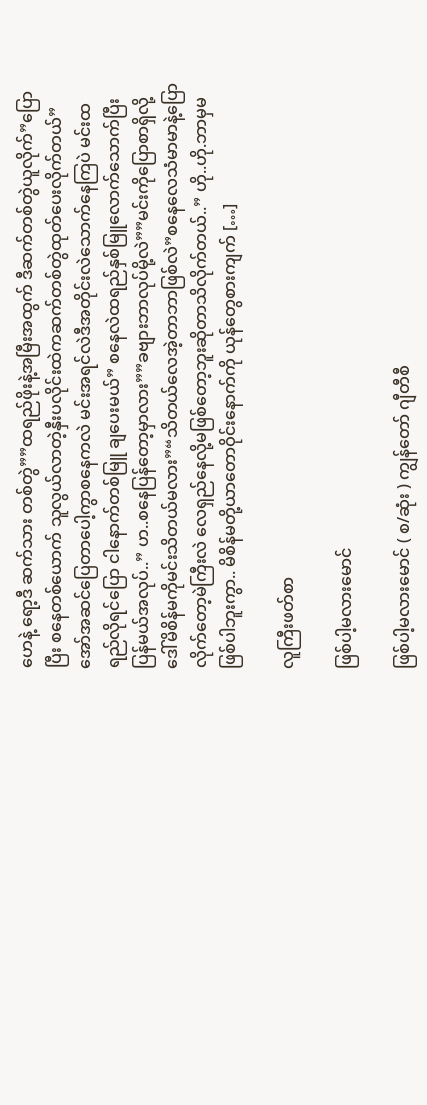ဟေနဲ့ ရော့ဒီ ဆက်သား တစ်တွဲ””ထရည်ဖိုးနဲ့အမြီးအထွက် ဒီဆက်တစ်တွဲယူလိုက်”ပြောပြီး စနေတစ်ယောက် သူလွယ်လာတဲ့နှီးပလိုင်းထဲကဆက်တစ်တွဲထုတ်ပေးလိုက်တယ်”အော်အဆင်ပြေတာပေါ့ကွာစနေကလဲ မင်းအရင်လဲဒီအတိုင်းလဲသောက်နေကြပဲ မင်းထရည်လိုရင်ပြော ငါနောက်တစ်မြူ ချပေးမယ်” စနေလဲထရည်နှစ်မြူလောက်သောက်ပြီးပြန်မယ်အလုပ်..” ဟ..စနေပြန်တော့မှာလား””ခဗျားဘာလုပ်မို့လဲ””မင်းကိုပြောစာရှိလို့ ဒေါ်မိစိန်မကိုမင်းသိတယ်မလား”“သိတယ်လေအဲ့တာဘာဖြစ်လဲ”စနေလေသံမာမာနဲ့ပြောလိုက်တော့မဲကြီးလဲ လေရှည်နေလို့မဖြစ်တော့ဘူးဆိုတာသိလိုက်တယ်..” ဟို..ဟို.ဘာမှမဖြစ်ပါဘူးကွာ.. မိစိန်မတို့ယာတောဝိုင်းနောက်ကို ယုန်တွေစားကျက် […]

လူကြီးဖတ်စာ

ဖြစ်ပါ့မလားမောင်

ဖြစ်ပါ့မလားမောင် ( စ/ဆုံး ) ကျွန်တော် ဂျီတီစီ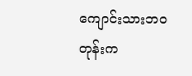ကျောင်းသားဘဝတုန်းက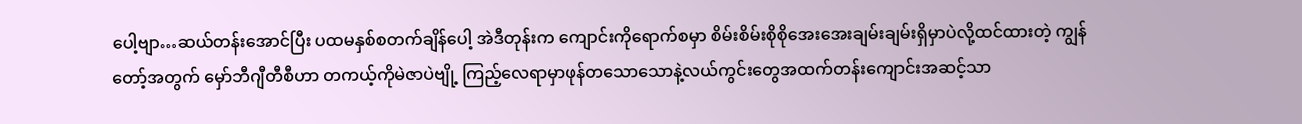ပေါ့ဗျာ…ဆယ်တန်းအောင်ပြီး ပထမနှစ်စတက်ချိန်ပေါ့ အဲဒီတုန်းက ကျောင်းကိုရောက်စမှာ စိမ်းစိမ်းစိုစိုအေးအေးချမ်းချမ်းရှိမှာပဲလို့ထင်ထားတဲ့ ကျွန်တော့်အတွက် မှော်ဘီဂျီတီစီဟာ တကယ့်ကိုမဲဇာပဲဗျို့ ကြည့်လေရာမှာဖုန်တသောသောနဲ့လယ်ကွင်းတွေအထက်တန်းကျောင်းအဆင့်သာ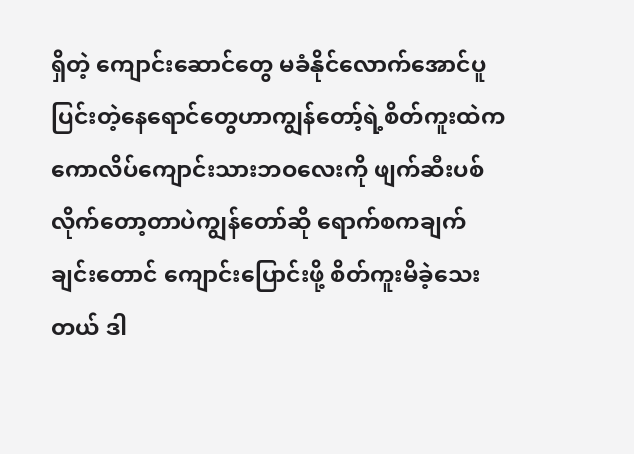ရှိတဲ့ ကျောင်းဆောင်တွေ မခံနိုင်လောက်အောင်ပူပြင်းတဲ့နေရောင်တွေဟာကျွန်တော့်ရဲ့စိတ်ကူးထဲက ကောလိပ်ကျောင်းသားဘဝလေးကို ဖျက်ဆီးပစ်လိုက်တော့တာပဲကျွန်တော်ဆို ရောက်စကချက်ချင်းတောင် ကျောင်းပြောင်းဖို့ စိတ်ကူးမိခဲ့သေးတယ် ဒါ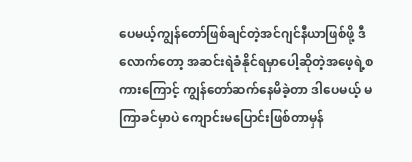ပေမယ့်ကျွန်တော်ဖြစ်ချင်တဲ့အင်ဂျင်နီယာဖြစ်ဖို့ ဒီလောက်တော့ အဆင်းရဲခံနိုင်ရမှာပေါ့ဆိုတဲ့အဖေ့ရဲ့စကားကြောင့် ကျွန်တော်ဆက်နေမိခဲ့တာ ဒါပေမယ့် မကြာခင်မှာပဲ ကျောင်းမပြောင်းဖြစ်တာမှန်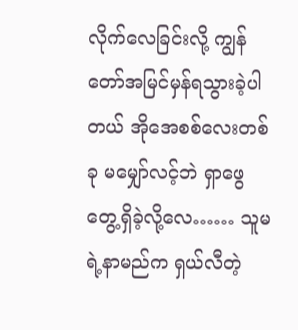လိုက်လေခြင်းလို့ ကျွန်တော်အမြင်မှန်ရသွားခဲ့ပါတယ် အိုအေစစ်လေးတစ်ခု မမျှော်လင့်ဘဲ ရှာဖွေတွေ့ရှိခဲ့လို့လေ…… သူမရဲ့နာမည်က ရှယ်လီတဲ့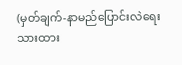(မှတ်ချက်-နာမည်ပြောင်းလဲရေးသားထား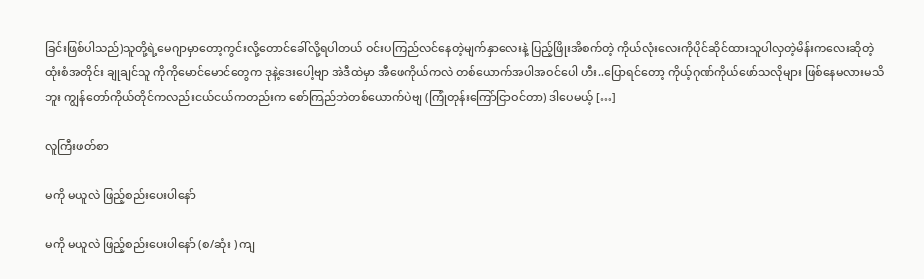ခြင်းဖြစ်ပါသည်)သူတို့ရဲ့မေဂျာမှာတော့ကွင်းလို့တောင်ခေါ်လို့ရပါတယ် ဝင်းပကြည်လင်နေတဲ့မျက်နှာလေးနဲ့ ပြည့်ဖြိုးအိစက်တဲ့ ကိုယ်လုံးလေးကိုပိုင်ဆိုင်ထားသူပါလှတဲ့မိန်းကလေးဆိုတဲ့ ထုံးစံအတိုင်း ချုချင်သူ ကိုကိုမောင်မောင်တွေက ဒုနဲ့ဒေးပေါ့ဗျာ အဲဒီထဲမှာ အီဖေကိုယ်ကလဲ တစ်ယောက်အပါအဝင်ပေါ ဟီး..ပြောရင်တော့ ကိုယ့်ဂုဏ်ကိုယ်ဖော်သလိုများ ဖြစ်နေမလားမသိဘူး ကျွန်တော်ကိုယ်တိုင်ကလည်းငယ်ငယ်ကတည်းက စော်ကြည်ဘဲတစ်ယောက်ပဲဗျ (ကြုံတုန်းကြော်ငြာဝင်တာ) ဒါပေမယ့် […]

လူကြီးဖတ်စာ

မကို မယူလဲ ဖြည့်စည်းပေးပါနော်

မကို မယူလဲ ဖြည့်စည်းပေးပါနော် (စ/ဆုံး ) ကျ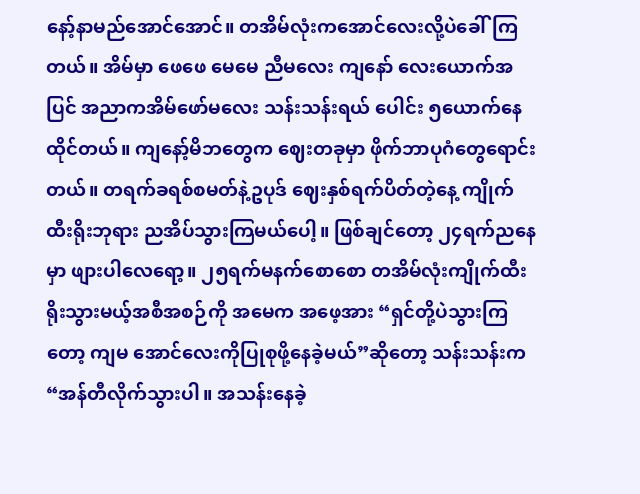နော့်နာမည်အောင်အောင်။ တအိမ်လုံးကအောင်လေးလို့ပဲခေါ်ကြတယ်။ အိမ်မှာ ဖေဖေ မေမေ ညီမလေး ကျနော် လေးယောက်အပြင် အညာကအိမ်ဖော်မလေး သန်းသန်းရယ် ပေါင်း ၅ယောက်နေထိုင်တယ်။ ကျနော့်မိဘတွေက ဈေးတခုမှာ ဖိုက်ဘာပုဂံတွေရောင်းတယ်။ တရက်ခရစ်စမတ်နဲ့ဥပုဒ် ဈေးနှစ်ရက်ပိတ်တဲ့နေ့ ကျိုက်ထီးရိုးဘုရား ညအိပ်သွားကြမယ်ပေါ့။ ဖြစ်ချင်တော့ ၂၄ရက်ညနေမှာ ဖျားပါလေရော့။ ၂၅ရက်မနက်စောစော တအိမ်လုံးကျိုက်ထီးရိုးသွားမယ့်အစီအစဉ်ကို အမေက အဖေ့အား “ရှင်တို့ပဲသွားကြတော့ ကျမ အောင်လေးကိုပြုစုဖို့နေခဲ့မယ်”ဆိုတော့ သန်းသန်းက “အန်တီလိုက်သွားပါ။ အသန်းနေခဲ့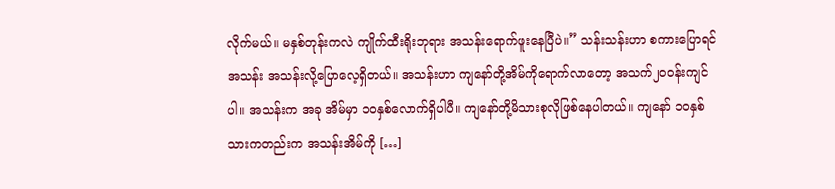လိုက်မယ်။ မနှစ်တုန်းကလဲ ကျိုက်ထီးရိုးဘုရား အသန်းရောက်ဖူးနေပြီပဲ။” သန်းသန်းဟာ စကားပြောရင် အသန်း အသန်းလို့ပြောလေ့ရှိတယ်။ အသန်းဟာ ကျနော်တို့အိမ်ကိုရောက်လာတော့ အသက်၂၀ဝန်းကျင်ပါ။ အသန်းက အခု အိမ်မှာ ၁၀နှစ်လောက်ရှိပါပီ။ ကျနော်တို့မိသားစုလိုဖြစ်နေပါတယ်။ ကျနော် ၁၀နှစ်သားကတည်းက အသန်းအိမ်ကို […]